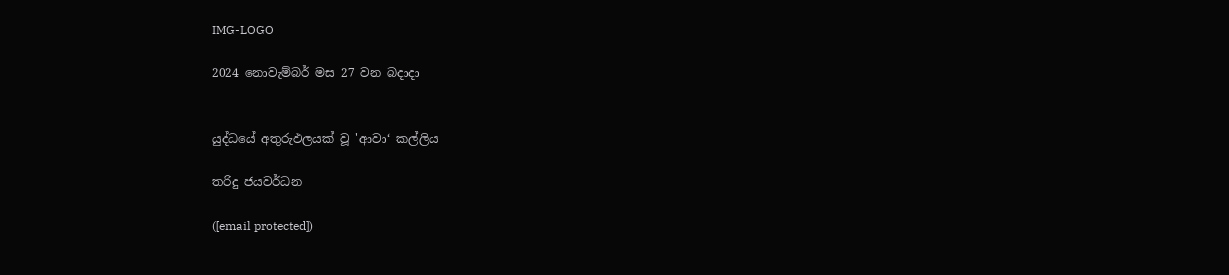IMG-LOGO

2024 නොවැම්බර් මස 27 වන බදාදා


යුද්ධයේ අතුරුඵලයක් වූ 'ආවා‘ කල්ලිය

තරිදු ජයවර්ධන

([email protected])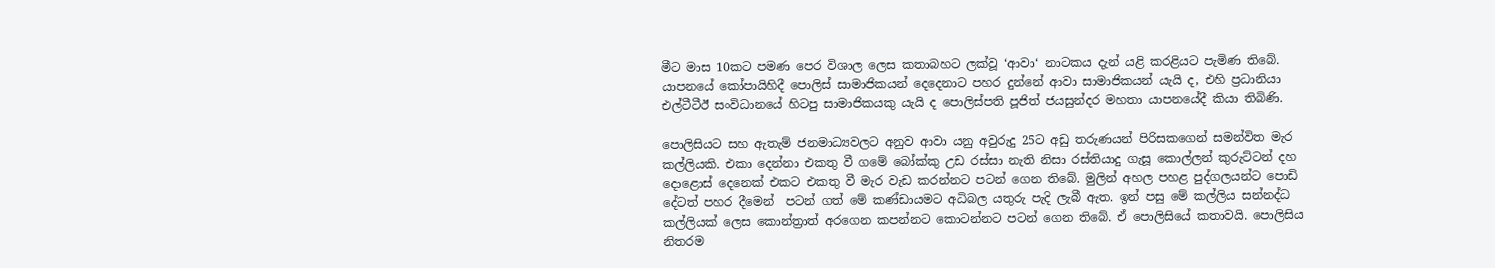මීට මාස 10කට පමණ පෙර විශාල ලෙස කතාබහට ලක්වූ ‘ආවා‘ නාටකය දැන් යළි කරළියට පැමිණ තිබේ.
යාපනයේ කෝපායිහිදී පොලිස් සාමාජිකයන් දෙදෙනාට පහර දුන්නේ ආවා සාමාජිකයන් යැයි ද, එහි ප්‍රධානියා එල්ටීටීඊ සංවිධානයේ හිටපු සාමාජිකයකු යැයි ද පොලිස්පති පූජිත් ජයසුන්දර මහතා යාපනයේදී කියා තිබිණි.

පොලිසියට සහ ඇතැම් ජනමාධ්‍යවලට අනුව ආවා යනු අවුරුදු 25ට අඩු තරුණයන් පිරිසකගෙන් සමන්විත මැර කල්ලියකි. එකා දෙන්නා එකතු වී ගමේ බෝක්කු උඩ රස්සා නැති නිසා රස්තියාදු ගැසූ කොල්ලන් කුරුට්ටන් දහ දොළොස් දෙනෙක් එකට එකතු වී මැර වැඩ කරන්නට පටන් ගෙන තිබේ. මුලින් අහල පහළ පුද්ගලයන්ට පොඩි දේටත් පහර දීමෙන්  පටන් ගත් මේ කණ්ඩායමට අධිබල යතුරු පැදි ලැබී ඇත. ඉන් පසු මේ කල්ලිය සන්නද්ධ කල්ලියක් ලෙස කොන්ත්‍රාත් අරගෙන කපන්නට කොටන්නට පටන් ගෙන තිබේ. ඒ පොලිසියේ කතාවයි. පොලිසිය නිතරම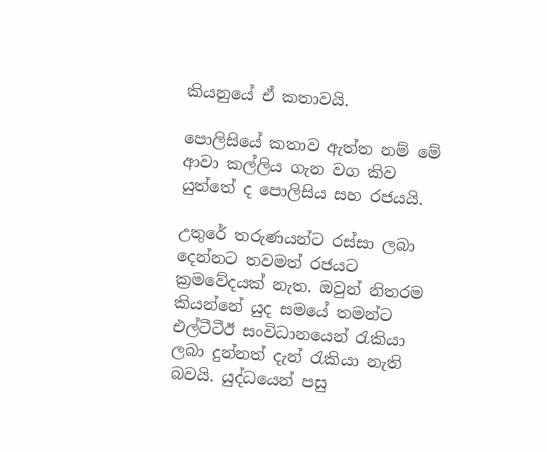කියනුයේ ඒ කතාවයි.

පොලිසියේ කතාව ඇත්ත නම් මේ ආවා කල්ලිය ගැන වග කිව යුත්තේ ද පොලිසිය සහ රජයයි.

උතුරේ තරුණයන්ට රස්සා ලබා දෙන්නට තවමත් රජයට ක්‍රමවේදයක් නැත. ඔවුන් නිතරම කියන්නේ යුද සමයේ තමන්ට එල්ටීටීඊ සංවිධානයෙන් රැකියා ලබා දුන්නත් දැන් රැකියා නැති බවයි. යුද්ධයෙන් පසු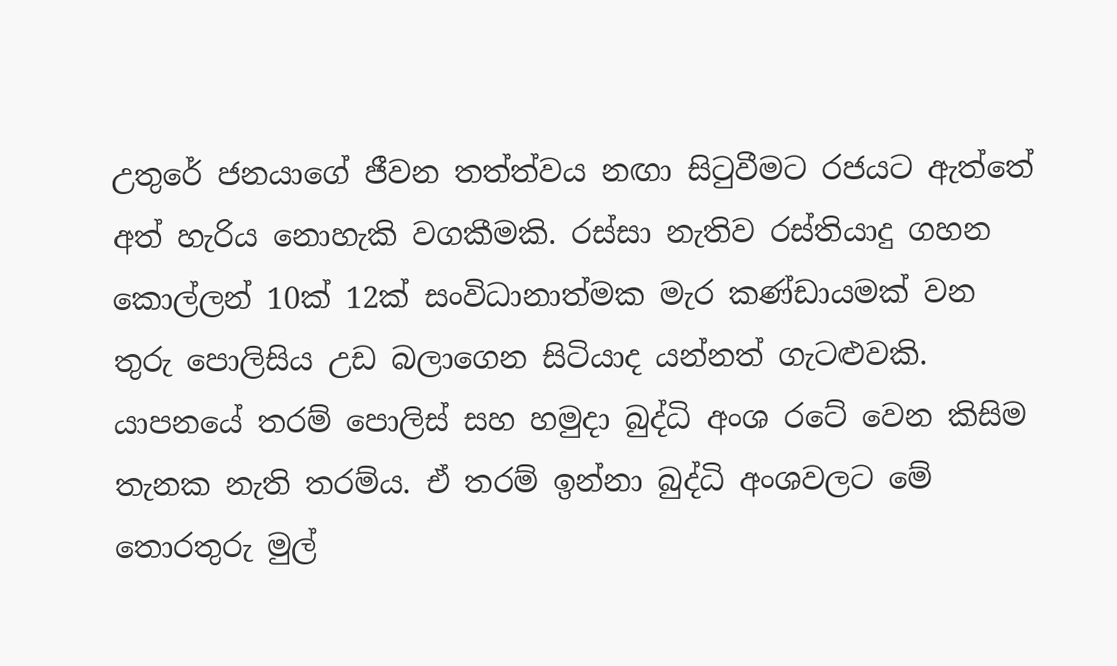උතුරේ ජනයාගේ ජීවන තත්ත්වය නඟා සිටුවීමට රජයට ඇත්තේ අත් හැරිය නොහැකි වගකීමකි. රස්සා නැතිව රස්තියාදු ගහන කොල්ලන් 10ක් 12ක් සංවිධානාත්මක මැර කණ්ඩායමක් වන තුරු පොලිසිය උඩ බලාගෙන සිටියාද යන්නත් ගැටළුවකි. යාපනයේ තරම් පොලිස් සහ හමුදා බුද්ධි අංශ රටේ වෙන කිසිම තැනක නැති තරම්ය. ඒ තරම් ඉන්නා බුද්ධි අංශවලට මේ තොරතුරු මුල්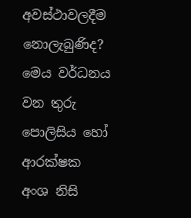අවස්ථාවලදීම නොලැබුණිද? මෙය වර්ධනය වන තුරු පොලිසිය හෝ ආරක්ෂක අංශ නිසි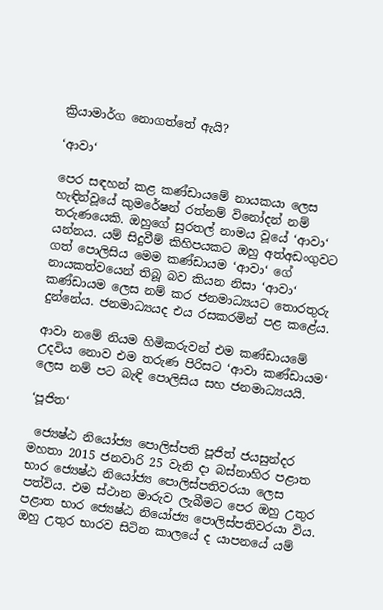ක්‍රියාමාර්ග නොගත්තේ ඇයි?

‘ආවා‘

පෙර සඳහන් කළ කණ්ඩායමේ නායකයා ලෙස හැඳින්වූයේ කුමරේෂන් රත්නම් විනෝදන් නම් තරුණයෙකි. ඔහුගේ සුරතල් නාමය වූයේ ‘ආවා‘ යන්නය. යම් සිදුවීම් කිහිපයකට ඔහු අත්අඩංගුවට ගත් පොලිසිය මෙම කණ්ඩායම ‘ආවා‘ ගේ නායකත්වයෙන් තිබූ බව කියන නිසා ‘ආවා‘ කණ්ඩායම ලෙස නම් කර ජනමාධ්‍යයට තොරතුරු දුන්නේය. ජනමාධ්‍යයද එය රසකරමින් පළ කළේය.

ආවා නමේ නියම හිමිකරුවන් එම කණ්ඩායමේ උදවිය නොව එම තරුණ පිරිසට ‘ආවා කණ්ඩායම‘ ලෙස නම් පට බැඳි පොලිසිය සහ ජනමාධ්‍යයයි.

‘පූජිත‘

 ජ්‍යෙෂ්ඨ නියෝජ්‍ය පොලිස්පති පූජිත් ජයසුන්දර මහතා 2015 ජනවාරි 25 වැනි දා බස්නාහිර පළාත භාර ජ්‍යෙෂ්ඨ නියෝජ්‍ය පොලිස්පතිවරයා ලෙස පත්විය. එම ස්ථාන මාරුව ලැබීමට පෙර ඔහු උතුර පළාත භාර ජ්‍යෙෂ්ඨ නියෝජ්‍ය පොලිස්පතිවරයා විය. ඔහු උතුර භාරව සිටින කාලයේ ද යාපනයේ යම්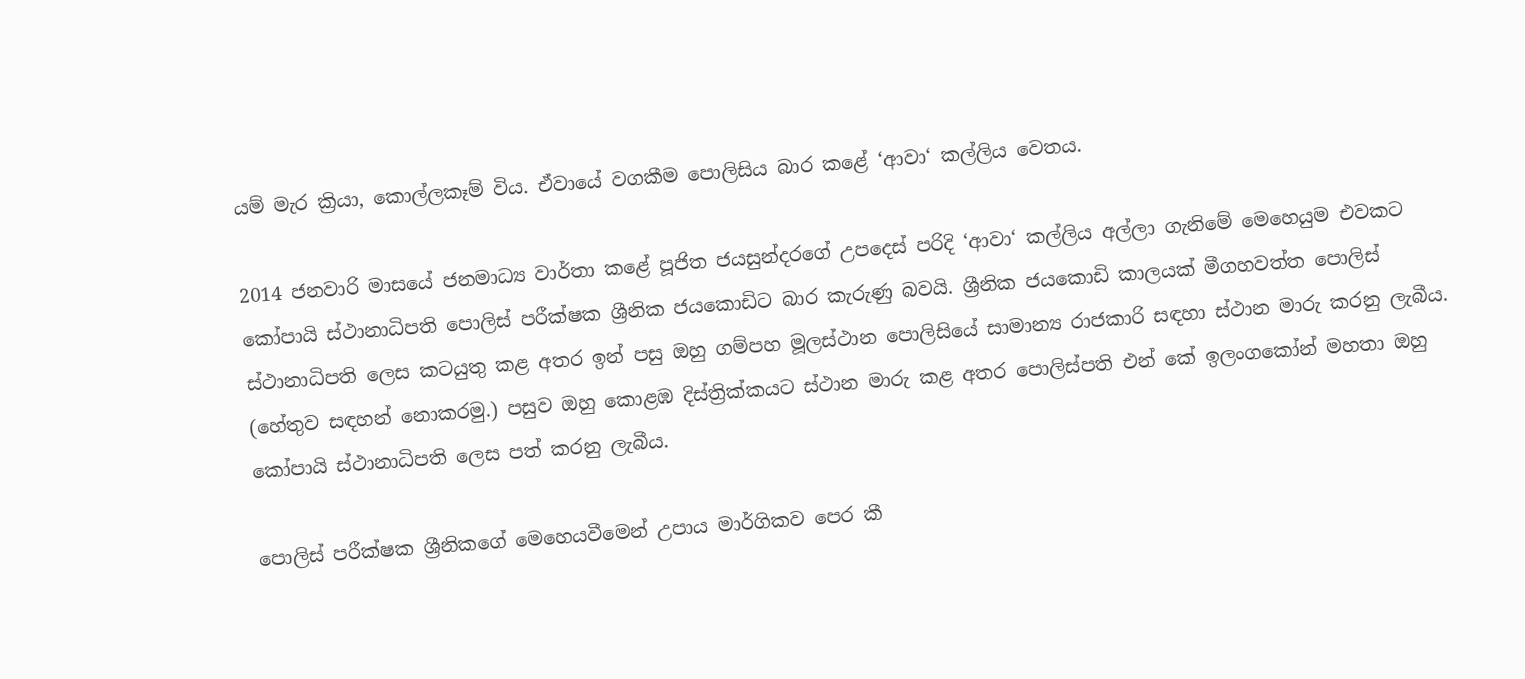යම් මැර ක්‍රියා, කොල්ලකෑම් විය. ඒවායේ වගකීම පොලිසිය බාර කළේ ‘ආවා‘ කල්ලිය වෙතය.

2014 ජනවාරි මාසයේ ජනමාධ්‍ය වාර්තා කළේ පූජිත ජයසුන්දරගේ උපදෙස් පරිදි ‘ආවා‘ කල්ලිය අල්ලා ගැනිමේ මෙහෙයුම එවකට කෝපායි ස්ථානාධිපති පොලිස් පරීක්ෂක ශ්‍රීනික ජයකොඩිට බාර කැරුණු බවයි. ශ්‍රීනික ජයකොඩි කාලයක් මීගහවත්ත පොලිස් ස්ථානාධිපති ලෙස කටයුතු කළ අතර ඉන් පසු ඔහු ගම්පහ මූලස්ථාන පොලිසියේ සාමාන්‍ය රාජකාරි සඳහා ස්ථාන මාරු කරනු ලැබීය. (හේතුව සඳහන් නොකරමු.) පසුව ඔහු කොළඹ දිස්ත්‍රික්කයට ස්ථාන මාරු කළ අතර පොලිස්පති එන් කේ ඉලංගකෝන් මහතා ඔහු කෝපායි ස්ථානාධිපති ලෙස පත් කරනු ලැබීය.

පොලිස් පරීක්ෂක ශ්‍රීනිකගේ මෙහෙයවීමෙන් උපාය මාර්ගිකව පෙර කී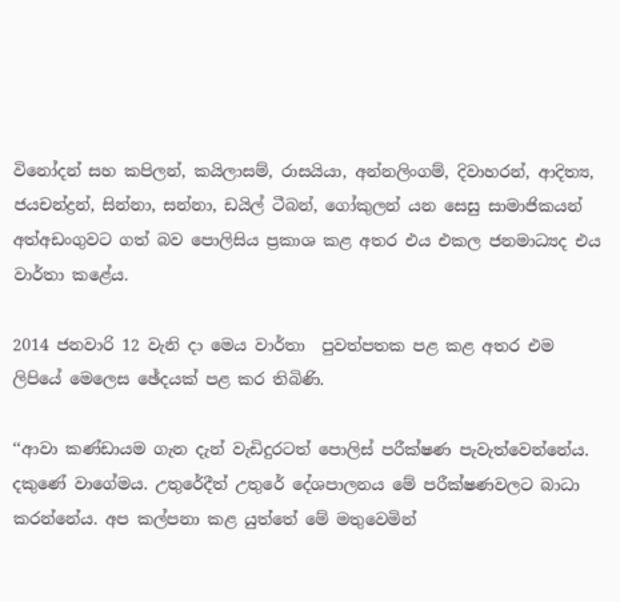විනෝදන් සහ කපිලන්, කයිලාසම්, රාසයියා, අන්නලිංගම්, දිවාහරන්, ආදිත්‍ය, ජයචන්ද්‍රන්, සින්නා, සන්නා, ඩයිල් ටීබන්, ගෝකුලන් යන සෙසු සාමාජිකයන් අත්අඩංගුවට ගත් බව පොලිසිය ප්‍රකාශ කළ අතර එය එකල ජනමාධ්‍යද එය වාර්තා කළේය.

2014 ජනවාරි 12 වැනි දා මෙය වාර්තා  පුවත්පතක පළ කළ අතර එම ලිපියේ මෙලෙස ඡේදයක් පළ කර තිබිණි.

‘‘ආවා කණ්‌ඩායම ගැන දැන් වැඩිදුරටත් පොලිස්‌ පරීක්‌ෂණ පැවැත්වෙන්නේය. දකුණේ වාගේමය. උතුරේදීත් උතුරේ දේශපාලනය මේ පරීක්‌ෂණවලට බාධා කරන්නේය. අප කල්පනා කළ යුත්තේ මේ මතුවෙමින්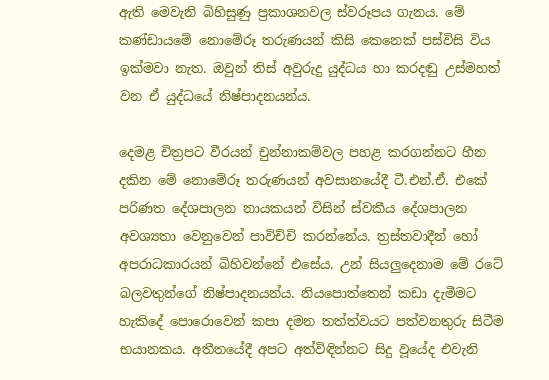ඇති මෙවැනි බිහිසුණු ප්‍රකාශනවල ස්‌වරූපය ගැනය. මේ කණ්‌ඩායමේ නොමේරූ තරුණයන් කිසි කෙනෙක්‌ පස්‌විසි විය ඉක්‌මවා නැත. ඔවුන් තිස්‌ අවුරුදු යුද්ධය හා කරදඬු උස්‌මහත් වන ඒ යුද්ධයේ නිෂ්පාදනයන්ය.

දෙමළ චිත්‍රපට වීරයන් චුන්නාකම්වල පහළ කරගන්නට හීන දකින මේ නොමේරූ තරුණයන් අවසානයේදී ටී.එන්.ඒ. එකේ පරිණත දේශපාලන නායකයන් විසින් ස්‌වකීය දේශපාලන අවශ්‍යතා වෙනුවෙන් පාවිච්චි කරන්නේය. ත්‍රස්‌තවාදීන් හෝ අපරාධකාරයන් බිහිවන්නේ එසේය. උන් සියලුදෙනාම මේ රටේ බලවතුන්ගේ නිෂ්පාදනයන්ය. නියපොත්තෙන් කඩා දැමීමට හැකිදේ පොරොවෙන් කපා දමන තත්ත්වයට පත්වනතුරු සිටීම භයානකය. අතීතයේදී අපට අත්විඳින්නට සිදු වූයේද එවැනි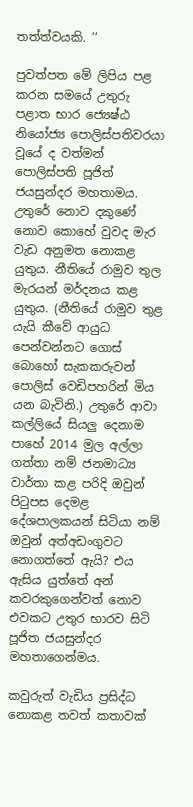තත්ත්වයකි. ‘‘

පුවත්පත මේ ලිපිය පළ කරන සමයේ උතුරු පළාත භාර ජ්‍යෙෂ්ඨ නියෝජ්‍ය පොලිස්පතිවරයා වූයේ ද වත්මන් පොලිස්පති පූජිත් ජයසුන්දර මහතාමය.
උතුරේ නොව දකුණේ නොව කොහේ වුවද මැර වැඩ අනුමත නොකළ යුතුය. නීතියේ රාමුව තුල මැරයන් මර්දනය කළ යුතුය. (නීතියේ රාමුව තුළ යැයි කීවේ ආයුධ පෙන්වන්නට ගොස් බොහෝ සැකකරුවන් පොලිස් වෙඩිපහරින් මිය යන බැවිනි.) උතුරේ ආවා කල්ලියේ සියලු දෙනාම පාහේ 2014 මුල අල්ලා ගත්තා නම් ජනමාධ්‍ය වාර්තා කළ පරිදි ඔවුන් පිටුපස දෙමළ දේශපාලකයන් සිටියා නම් ඔවුන් අත්අඩංගුවට නොගත්තේ ඇයි? එය ඇසිය යුත්තේ අන් කවරකුගෙන්වත් නොව එවකට උතුර භාරව සිටි පූජිත ජයසුන්දර මහතාගෙන්මය.

කවුරුත් වැඩිය ප්‍රසිද්ධ නොකළ තවත් කතාවක්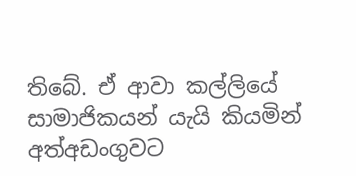තිබේ. ඒ ආවා කල්ලියේ සාමාජිකයන් යැයි කියමින් අත්අඩංගුවට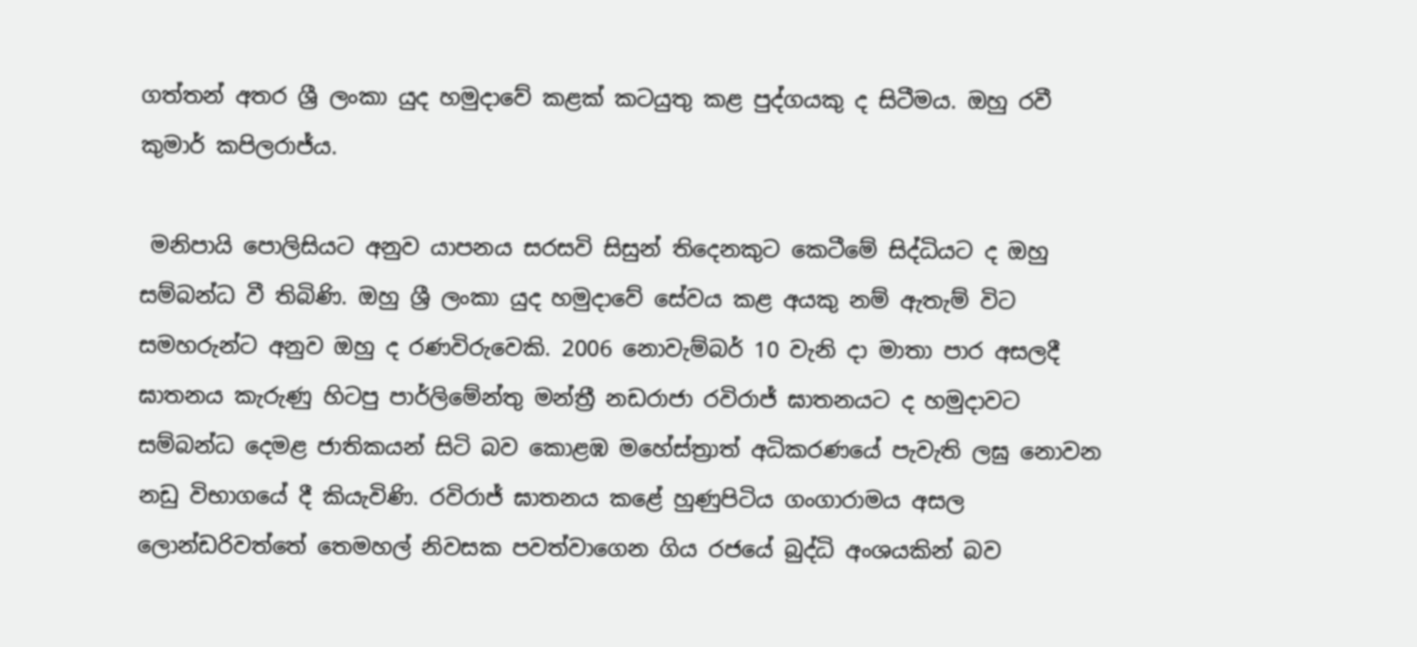ගත්තන් අතර ශ්‍රී ලංකා යුද හමුදාවේ කළක් කටයුතු කළ පුද්ගයකු ද සිටීමය. ඔහු රවී කුමාර් කපිලරාජ්ය.

 මනිපායි පොලිසියට අනුව යාපනය සරසවි සිසුන් තිදෙනකුට කෙටීමේ සිද්ධියට ද ඔහු සම්බන්ධ වී තිබිණි. ඔහු ශ්‍රී ලංකා යුද හමුදාවේ සේවය කළ අයකු නම් ඇතැම් විට සමහරුන්ට අනුව ඔහු ද රණවිරුවෙකි. 2006 නොවැම්බර් 10 වැනි දා මාතා පාර අසලදී ඝාතනය කැරුණු හිටපු පාර්ලිමේන්තු මන්ත්‍රී නඩරාජා රවිරාජ් ඝාතනයට ද හමුදාවට සම්බන්ධ දෙමළ ජාතිකයන් සිටි බව කොළඹ මහේස්ත්‍රාත් අධිකරණයේ පැවැති ලඝු නොවන නඩු විභාගයේ දී කියැවිණි. රවිරාජ් ඝාතනය කළේ හුණුපිටිය ගංගාරාමය අසල ලොන්ඩරිවත්තේ තෙමහල් නිවසක පවත්වාගෙන ගිය රජයේ බුද්ධි අංශයකින් බව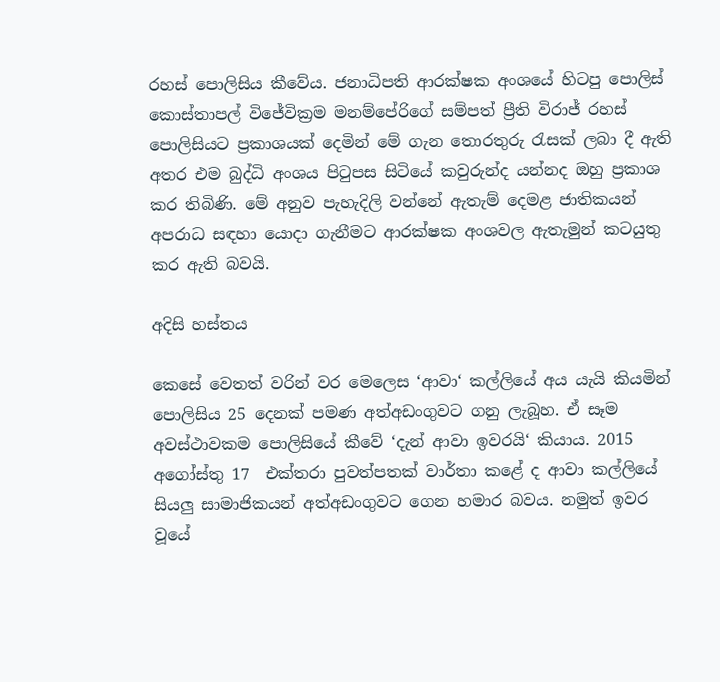රහස් පොලිසිය කීවේය. ජනාධිපති ආරක්ෂක අංශයේ හිටපු පොලිස් කොස්තාපල් විජේවික්‍රම මනම්පේරිගේ සම්පත් ප්‍රීති විරාජ් රහස් පොලිසියට ප්‍රකාශයක් දෙමින් මේ ගැන තොරතුරු රැසක් ලබා දී ඇති අතර එම බුද්ධි අංශය පිටුපස සිටියේ කවුරුන්ද යන්නද ඔහු ප්‍රකාශ කර තිබිණි. මේ අනුව පැහැදිලි වන්නේ ඇතැම් දෙමළ ජාතිකයන් අපරාධ සඳහා යොදා ගැනීමට ආරක්ෂක අංශවල ඇතැමුන් කටයුතු කර ඇති බවයි.

අදිසි හස්තය

කෙසේ වෙතත් වරින් වර මෙලෙස ‘ආවා‘ කල්ලියේ අය යැයි කියමින් පොලිසිය 25 දෙනක් පමණ අත්අඩංගුවට ගනු ලැබූහ. ඒ සෑම අවස්ථාවකම පොලිසියේ කීවේ ‘දැන් ආවා ඉවරයි‘ කියාය. 2015 අගෝස්තු 17  එක්තරා පුවත්පතක් වාර්තා කළේ ද ආවා කල්ලියේ සියලු සාමාජිකයන් අත්අඩංගුවට ගෙන හමාර බවය. නමුත් ඉවර වූයේ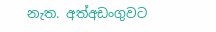නැත. අත්අඩංගුවට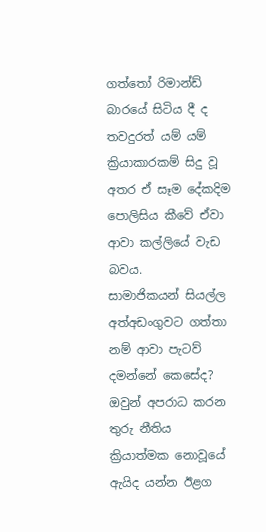ගත්තෝ රිමාන්ඩ් බාරයේ සිටිය දී ද තවදුරත් යම් යම් ක්‍රියාකාරකම් සිදු වූ අතර ඒ සෑම දේකදිම පොලිසිය කීවේ ඒවා ආවා කල්ලියේ වැඩ බවය.
සාමාජිකයන් සියල්ල අත්අඩංගුවට ගත්තා නම් ආවා පැටව් දමන්නේ කෙසේද? ඔවුන් අපරාධ කරන තුරු නීතිය ක්‍රියාත්මක නොවූයේ ඇයිද යන්න ඊළග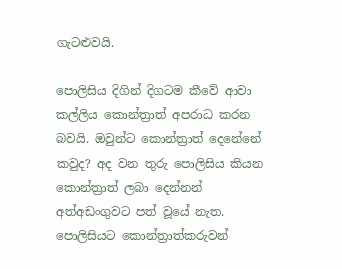ගැටළුවයි.

පොලිසිය දිගින් දිගටම කීවේ ආවා කල්ලිය කොන්ත්‍රාත් අපරාධ කරන බවයි. ඔවුන්ට කොන්ත්‍රාත් දෙනේනේ කවුද? අද වන තුරු පොලිසිය කියන කොන්ත්‍රාත් ලබා දෙන්නන් අත්අඩංගුවට පත් වූයේ නැත. පොලිසියට කොන්ත්‍රාත්කරුවන්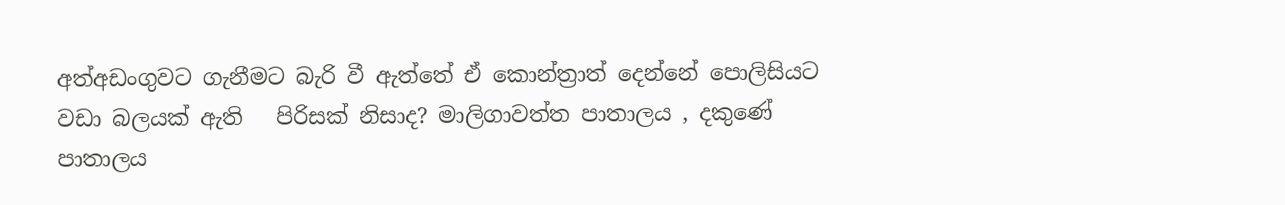අත්අඩංගුවට ගැනීමට බැරි වී ඇත්තේ ඒ කොන්ත්‍රාත් දෙන්නේ පොලිසියට වඩා බලයක් ඇති   පිරිසක් නිසාද? මාලිගාවත්ත පාතාලය , දකුණේ පාතාලය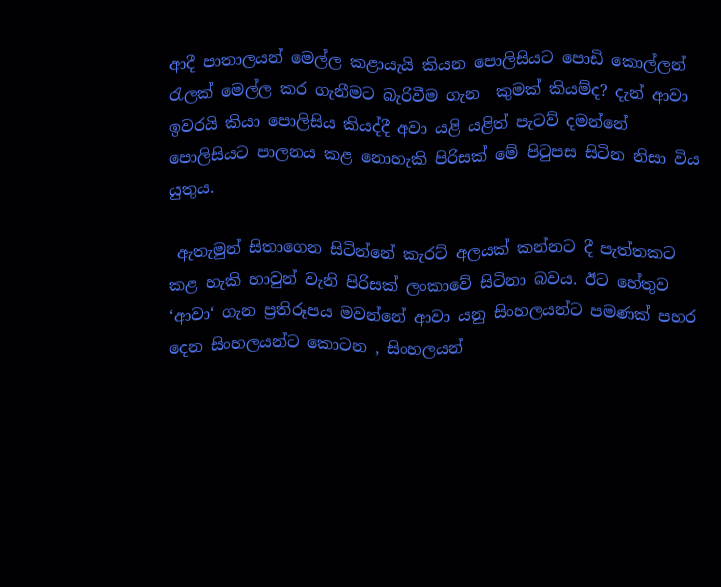ආදී පාතාලයන් මෙල්ල කළායැයි කියන පොලිසියට පොඩි කොල්ලන් රැලක් මෙල්ල කර ගැනීමට බැරිවීම ගැන  කුමක් කියම්ද? දැන් ආවා ඉවරයි කියා පොලිසිය කියද්දී අවා යළි යළිත් පැටව් දමන්නේ පොලිසියට පාලනය කළ නොහැකි පිරිසක් මේ පිටුපස සිටින නිසා විය යුතුය.

 ඇතැමුන් සිතාගෙන සිටින්නේ කැරට් අලයක් කන්නට දී පැත්තකට කළ හැකි හාවුන් වැනි පිරිසක් ලංකාවේ සිටිනා බවය. ඊට හේතුව ‘ආවා‘ ගැන ප්‍රතිරූපය මවන්නේ ආවා යනු සිංහලයන්ට පමණක් පහර දෙන සිංහලයන්ට කොටන , සිංහලයන්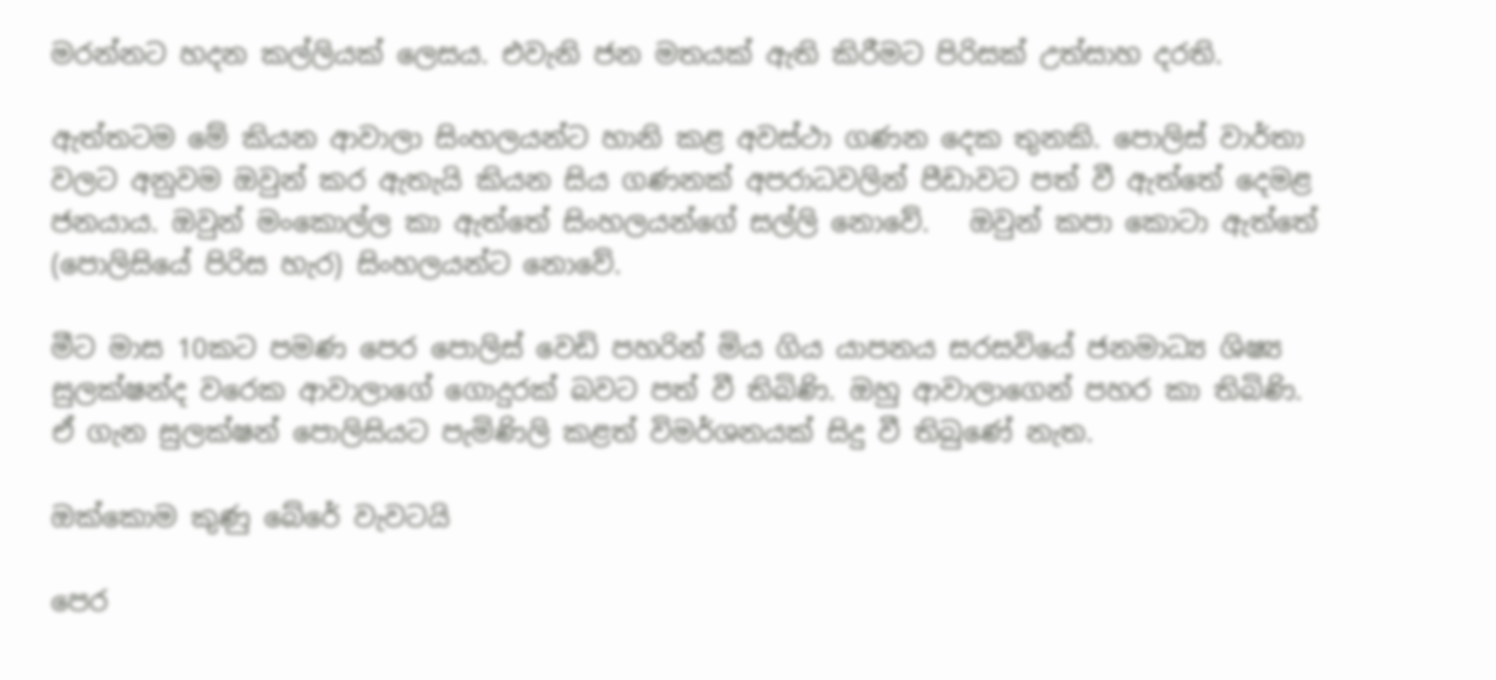මරන්නට හදන කල්ලියක් ලෙසය. එවැනි ජන මතයක් ඇති කිරීමට පිරිසක් උත්සාහ දරති.

ඇත්තටම මේ කියන ආවාලා සිංහලයන්ට හානි කළ අවස්ථා ගණන දෙක තුනකි. පොලිස් වාර්තා වලට අනුවම ඔවුන් කර ඇතැයි කියන සිය ගණනක් අපරාධවලින් පීඩාවට පත් වී ඇත්තේ දෙමළ ජනයාය. ඔවුන් මංකොල්ල කා ඇත්තේ සිංහලයන්ගේ සල්ලි නොවේ.   ඔවුන් කපා කොටා ඇත්තේ (පොලිසියේ පිරිස හැර) සිංහලයන්ට නොවේ.

මීට මාස 10කට පමණ පෙර පොලිස් වෙඩි පහරින් මිය ගිය යාපනය සරසවියේ ජනමාධ්‍ය ශිෂ්‍ය  සුලක්ෂන්ද වරෙක ආවාලාගේ ගොදුරක් බවට පත් වී තිබිණි. ඔහු ආවාලාගෙන් පහර කා තිබිණි. ඒ ගැන සුලක්ෂන් පොලිසියට පැමිණිලි කළත් විමර්ශනයක් සිදු වී තිබුණේ නැත.

ඔක්කොම කුණු බේරේ වැවටයි

පෙර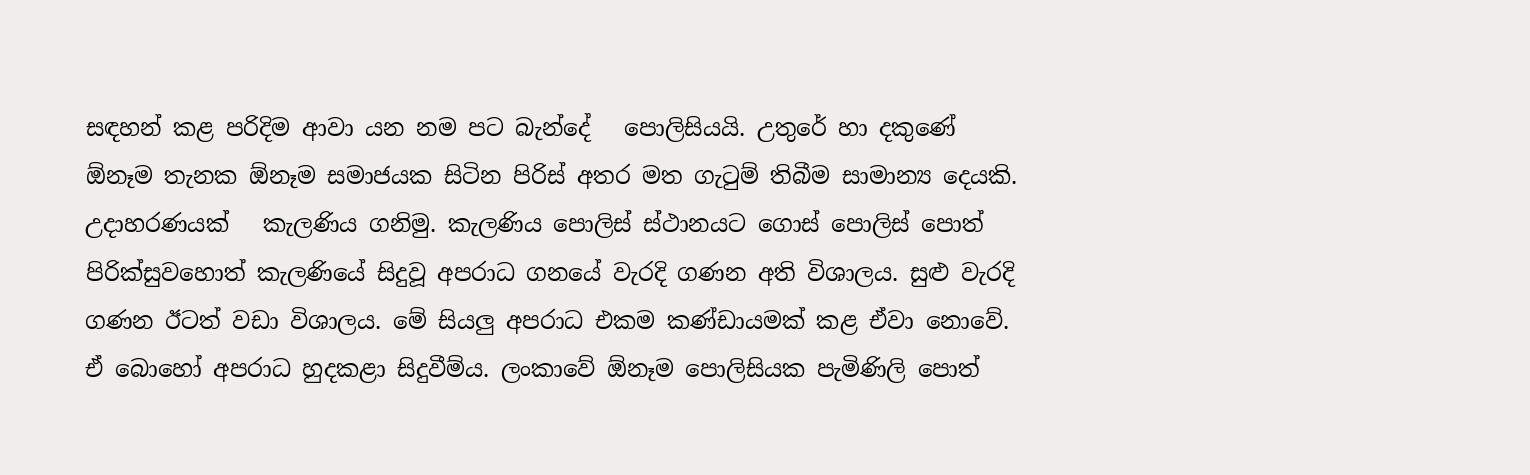සඳහන් කළ පරිදිම ආවා යන නම පට බැන්දේ   පොලිසියයි. උතුරේ හා දකුණේ ඕනෑම තැනක ඕනෑම සමාජයක සිටින පිරිස් අතර මත ගැටුම් තිබීම සාමාන්‍ය දෙයකි. උදාහරණයක්   කැලණිය ගනිමු. කැලණිය පොලිස් ස්ථානයට ගොස් පොලිස් පොත් පිරික්සුවහොත් කැලණියේ සිදුවූ අපරාධ ගනයේ වැරදි ගණන අති විශාලය. සුළු වැරදි ගණන ඊටත් වඩා විශාලය. මේ සියලු අපරාධ එකම කණ්ඩායමක් කළ ඒවා නොවේ. ඒ බොහෝ අපරාධ හුදකළා සිදුවීම්ය. ලංකාවේ ඕනෑම පොලිසියක පැමිණිලි පොත්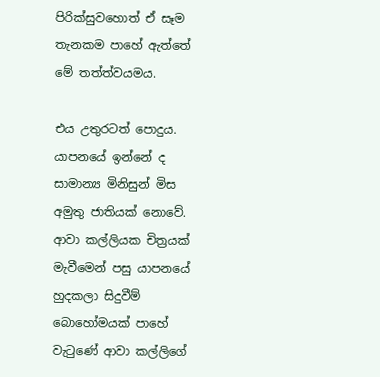පිරික්සුවහොත් ඒ සෑම තැනකම පාහේ ඇත්තේ මේ තත්ත්වයමය.

එය උතුරටත් පොදුය. යාපනයේ ඉන්නේ ද සාමාන්‍ය මිනිසුන් මිස අමුතු ජාතියක් නොවේ. ආවා කල්ලියක චිත්‍රයක් මැවීමෙන් පසු යාපනයේ හුදකලා සිදුවීම් බොහෝමයක් පාහේ වැටුණේ ආවා කල්ලිගේ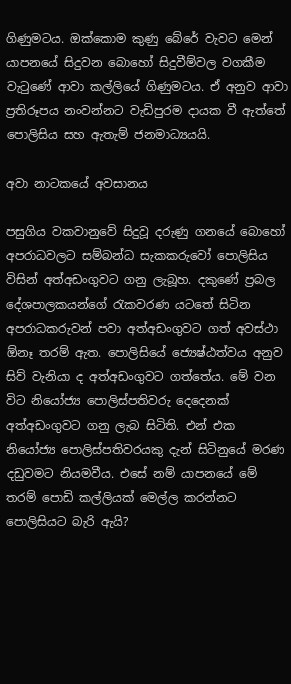ගිණුමටය. ඔක්කොම කුණු බේරේ වැවට මෙන් යාපනයේ සිදුවන බොහෝ සිදුවීම්වල වගකීම වැටුණේ ආවා කල්ලියේ ගිණුමටය. ඒ අනුව ආවා ප්‍රතිරූපය නංවන්නට වැඩිපුරම දායක වී ඇත්තේ පොලිසිය සහ ඇතැම් ජනමාධ්‍යයයි.

අවා නාටකයේ අවසානය

පසුගිය වකවානුවේ සිදුවූ දරුණු ගනයේ බොහෝ අපරාධවලට සම්බන්ධ සැකකරුවෝ පොලිසිය විසින් අත්අඩංගුවට ගනු ලැබූහ. දකුණේ ප්‍රබල දේශපාලකයන්ගේ රැකවරණ යටතේ සිටින අපරාධකරුවන් පවා අත්අඩංගුවට ගත් අවස්ථා ඕනෑ තරම් ඇත. පොලිසියේ ජ්‍යෙෂ්ඨත්වය අනුව සිව් වැනියා ද අත්අඩංගුවට ගත්තේය. මේ වන විට නියෝජ්‍ය පොලිස්පතිවරු දෙදෙනක් අත්අඩංගුවට ගනු ලැබ සිටිති. එන් එක නියෝජ්‍ය පොලිස්පතිවරයකු දැන් සිටිනුයේ මරණ දඩුවමට නියමවීය. එසේ නම් යාපනයේ මේ තරම් පොඩි කල්ලියක් මෙල්ල කරන්නට පොලිසියට බැරි ඇයි?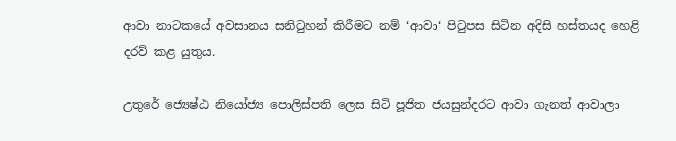ආවා නාටකයේ අවසානය සනිටුහන් කිරීමට නම් ‘ආවා‘ පිටුපස සිටින අදිසි හස්තයද හෙළි දරව් කළ යුතුය.

උතුරේ ජ්‍යෙෂ්ඨ නියෝජ්‍ය පොලිස්පති ලෙස සිටි පූජිත ජයසුන්දරට ආවා ගැනත් ආවාලා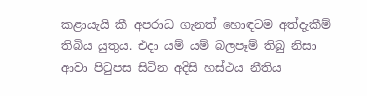කළායැයි කී අපරාධ ගැනත් හොඳටම අත්දැකීම් තිබිය යුතුය. එදා යම් යම් බලපෑම් තිබු නිසා ආවා පිටුපස සිටින අදිසි හස්ථය නීතිය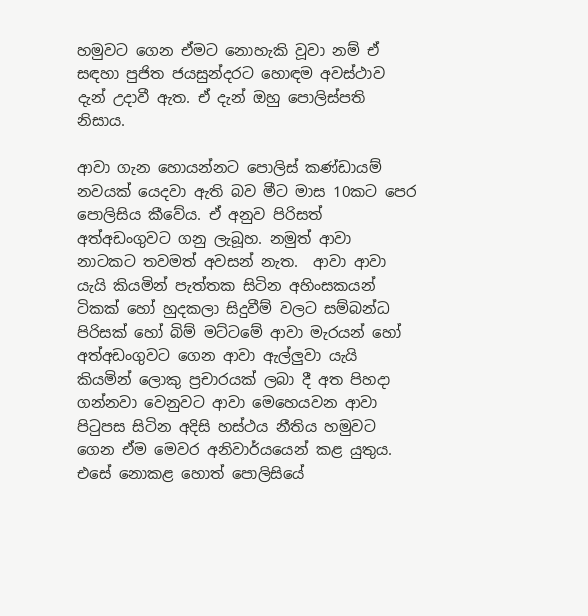හමුවට ගෙන ඒමට නොහැකි වූවා නම් ඒ සඳහා පුජිත ජයසුන්දරට හොඳම අවස්ථාව දැන් උදාවී ඇත. ඒ දැන් ඔහු පොලිස්පති නිසාය.

ආවා ගැන හොයන්නට පොලිස් කණ්ඩායම් නවයක් යෙදවා ඇති බව මීට මාස 10කට පෙර පොලිසිය කීවේය. ඒ අනුව පිරිසත් අත්අඩංගුවට ගනු ලැබූහ. නමුත් ආවා නාටකට තවමත් අවසන් නැත.  ආවා ආවා යැයි කියමින් පැත්තක සිටින අහිංසකයන් ටිකක් හෝ හුදකලා සිදුවීම් වලට සම්බන්ධ පිරිසක් හෝ බිම් මට්ටමේ ආවා මැරයන් හෝ අත්අඩංගුවට ගෙන ආවා ඇල්ලුවා යැයි කියමින් ලොකු ප්‍රචාරයක් ලබා දී අත පිහදා ගන්නවා වෙනුවට ආවා මෙහෙයවන ආවා පිටුපස සිටින අදිසි හස්ථය නීතිය හමුවට ගෙන ඒම මෙවර අනිවාර්යයෙන් කළ යුතුය. එසේ නොකළ හොත් පොලිසියේ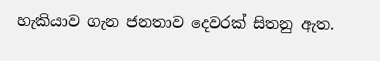හැකියාව ගැන ජනතාව දෙවරක් සිතනු ඇත.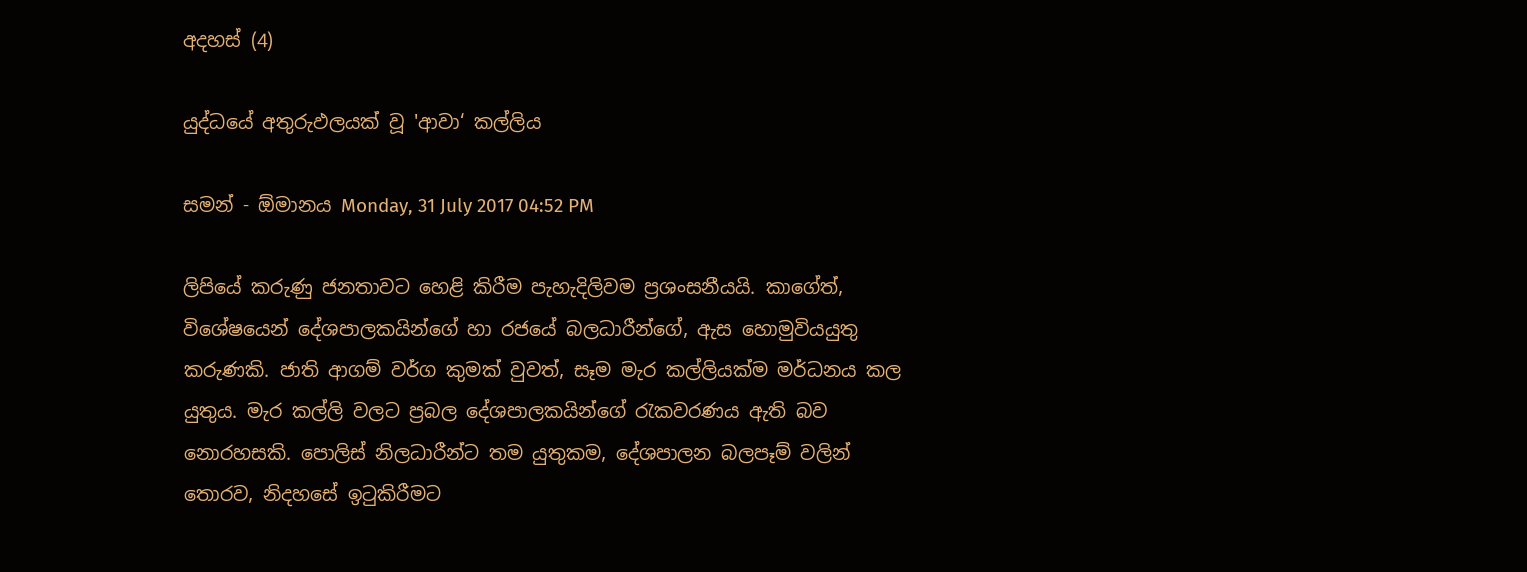අදහස් (4)

යුද්ධයේ අතුරුඵලයක් වූ 'ආවා‘ කල්ලිය

සමන් - ඕමානය Monday, 31 July 2017 04:52 PM

ලිපියේ කරුණු ජනතාවට හෙළි කිරීම පැහැදිලිවම ප්‍රශංසනීයයි. කාගේත්, විශේෂයෙන් දේශපාලකයින්ගේ හා රජයේ බලධාරීන්ගේ, ඇස හොමුවියයුතු කරුණකි. ජාති ආගම් වර්ග කුමක් වුවත්, සෑම මැර කල්ලියක්ම මර්ධනය කල යුතුය. මැර කල්ලි වලට ප්‍රබල දේශපාලකයින්ගේ රැකවරණය ඇති බව නොරහසකි. පොලිස් නිලධාරීන්ට තම යුතුකම, දේශපාලන බලපෑම් වලින් තොරව, නිදහසේ ඉටුකිරීමට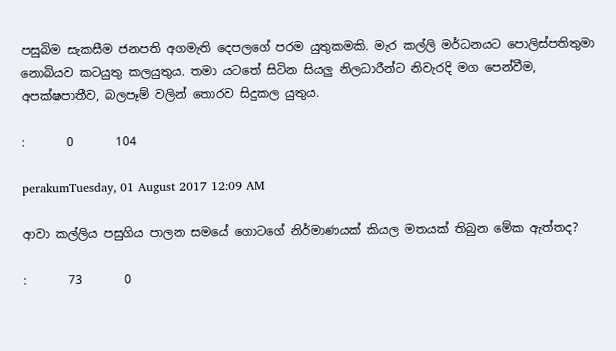පසුබිම සැකසීම ජනපති අගමැති දෙපලගේ පරම යුතුකමකි. මැර කල්ලි මර්ධනයට පොලිස්පතිතුමා නොබියව කටයුතු කලයුතුය. තමා යටතේ සිටින සියලු නිලධාරීන්ට නිවැරදි මග පෙන්වීම, අපක්ෂපාතීව, බලපෑම් වලින් තොරව සිදුකල යුතුය.

:       0       104

perakumTuesday, 01 August 2017 12:09 AM

ආවා කල්ලිය පසුගිය පාලන සමයේ ගොටගේ නිර්මාණයක් කියල මතයක් තිබුන මේක ඇත්තද?

:       73       0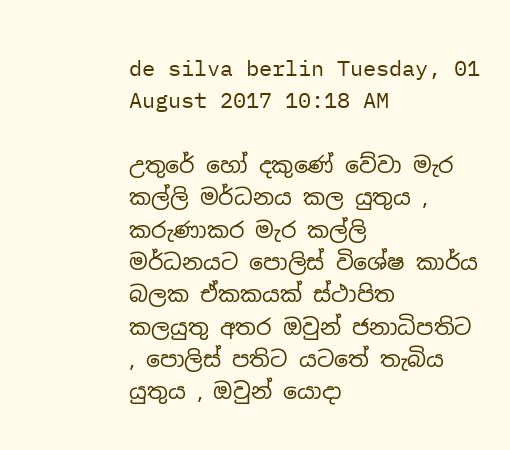de silva berlin Tuesday, 01 August 2017 10:18 AM

උතුරේ හෝ දකුණේ වේවා මැර කල්ලි මර්ධනය කල යුතුය , කරුණාකර මැර කල්ලි මර්ධනයට පොලිස් විශේෂ කාර්ය බලක ඒකකයක් ස්ථාපිත කලයුතු අතර ඔවුන් ජනාධිපතිට , පොලිස් පතිට යටතේ තැබිය යුතුය , ඔවුන් යොදා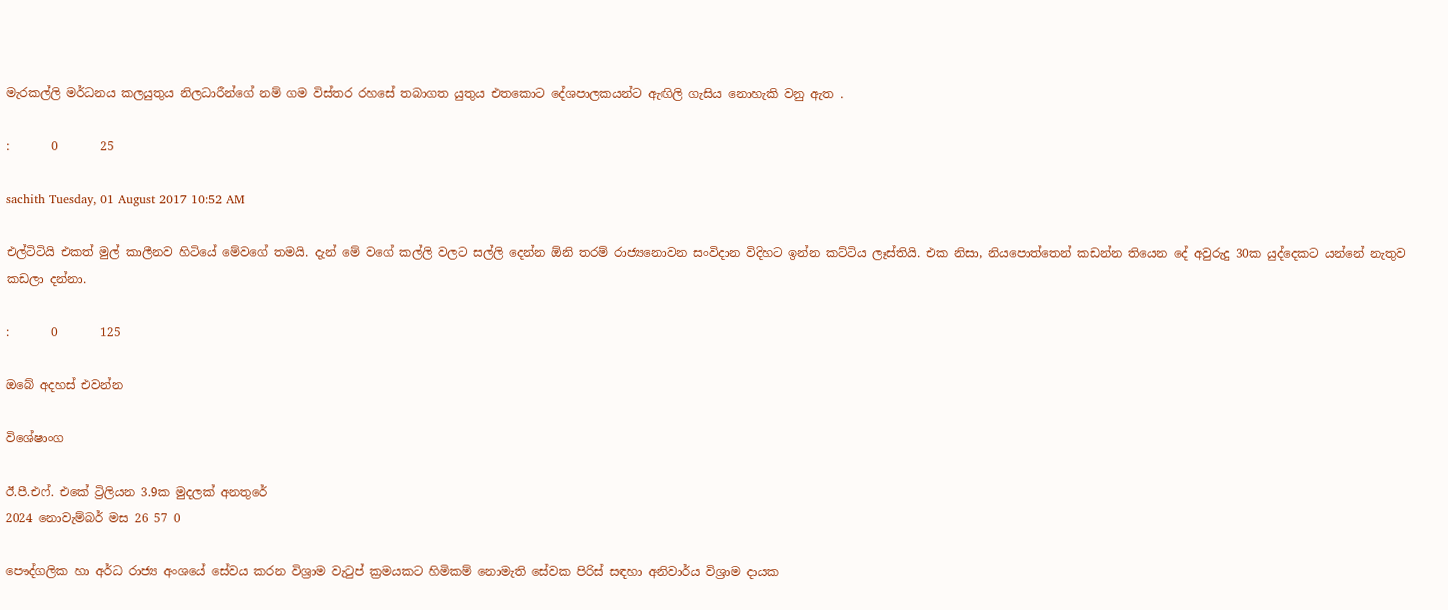මැරකල්ලි මර්ධනය කලයුතුය නිලධාරීන්ගේ නම් ගම විස්තර රහසේ තබාගත යුතුය එතකොට දේශපාලකයන්ට ඇඟිලි ගැසිය නොහැකි වනු ඇත .

:       0       25

sachith Tuesday, 01 August 2017 10:52 AM

එල්ටිටියි එකත් මුල් කාලීනව හිටියේ මේවගේ තමයි. දැන් මේ වගේ කල්ලි වලට සල්ලි දෙන්න ඕනි තරම් රාජ්‍යනොවන සංවිදාන විදිහට ඉන්න කට්ටිය ලෑස්තියි. එක නිසා, නියපොත්තෙන් කඩන්න තියෙන දේ අවුරුදු 30ක යුද්දෙකට යන්නේ නැතුව කඩලා දන්නා.

:       0       125

ඔබේ අදහස් එවන්න

විශේෂාංග

ඊ.පී.එෆ්. එකේ ට්‍රිලියන 3.9ක මුදලක් අනතුරේ
2024 නොවැම්බර් මස 26 57 0

පෞද්ගලික හා අර්ධ රාජ්‍ය අංශයේ සේවය කරන විශ්‍රාම වැටුප් ක්‍රමයකට හිමිකම් නොමැති සේවක පිරිස් සඳහා අනිවාර්ය විශ්‍රාම දායක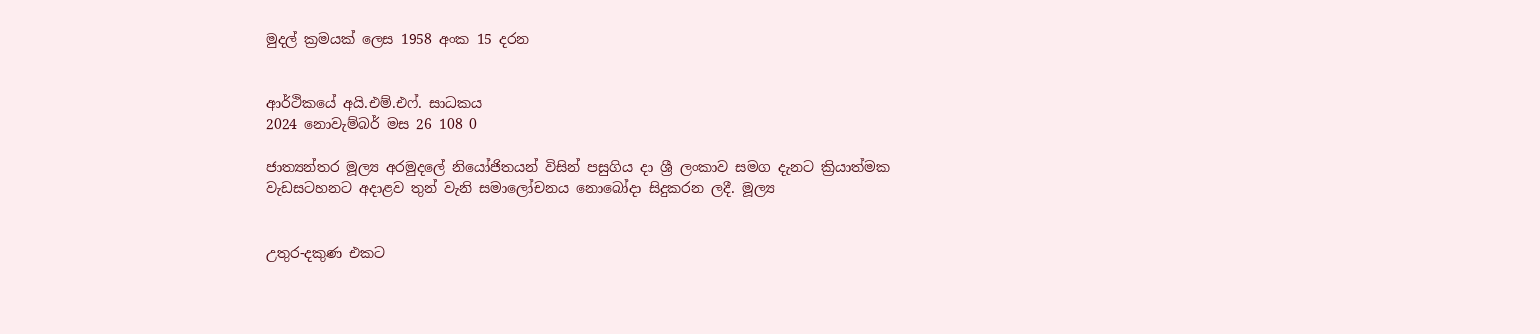මුදල් ක්‍රමයක් ලෙස 1958 අංක 15 දරන


ආර්ථිකයේ අයි.එම්.එෆ්. සාධකය
2024 නොවැම්බර් මස 26 108 0

ජාත්‍යන්තර මූල්‍ය අරමුදලේ නියෝජිතයන් විසින් පසුගිය දා ශ්‍රී ලංකාව සමග දැනට ක්‍රියාත්මක වැඩසටහනට අදාළව තුන් වැනි සමාලෝචනය නොබෝදා සිදුකරන ලදී. මූල්‍ය


උතුර-දකුණ එකට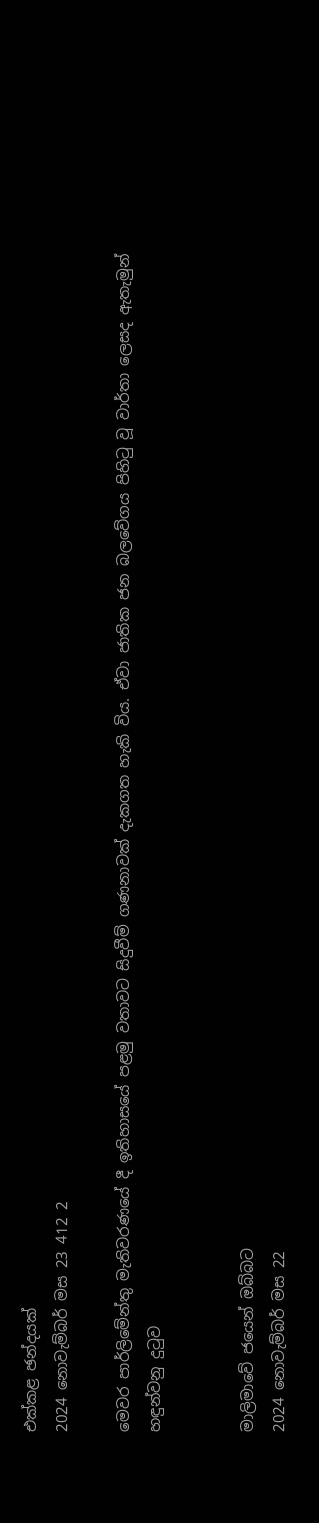එක්කළ ඡන්දයක්
2024 නොවැම්බර් මස 23 412 2

මෙවර පාර්ලිමේන්තු මැතිවරණයේ දී ඉතිහාසයේ පළමු වතාවට සිදුවීම් ගණනාවක් දැකගත හැකි විය. ඒවා ජාතික ජන බලවේගය පිහිටු වූ වාර්තා ලෙසද ඇතැමුන් හඳුන්වනු දුටුව


මාලිමාවේ ජයෙන් ඔබ්බට
2024 නොවැම්බර් මස 22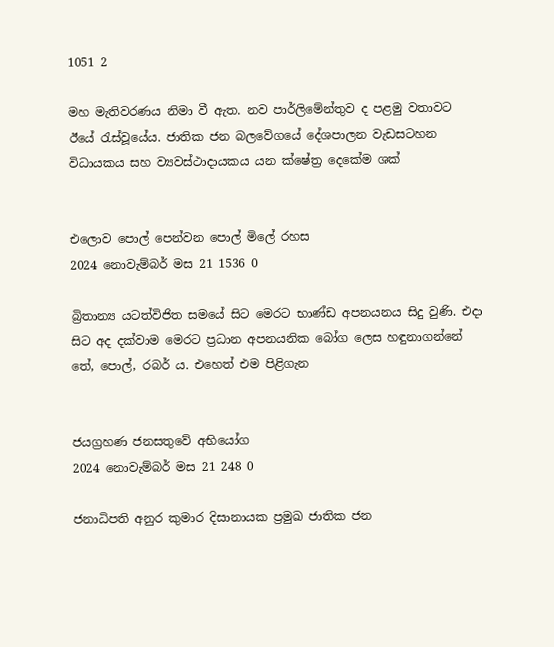1051 2

මහ මැතිවරණය නිමා වී ඇත. නව පාර්ලිමේන්තුව ද පළමු වතාවට ඊයේ රැස්වූයේය. ජාතික ජන බලවේගයේ දේශපාලන වැඩසටහන විධායකය සහ ව්‍යවස්ථාදායකය යන ක්ෂේත්‍ර දෙකේම ශක්


එලොව පොල් පෙන්වන පොල් මිලේ රහස
2024 නොවැම්බර් මස 21 1536 0

බ්‍රිතාන්‍ය යටත්විජිත සමයේ සිට මෙරට භාණ්ඩ අපනයනය සිදු වුණි. එදා සිට අද දක්වාම මෙරට ප්‍රධාන අපනයනික බෝග ලෙස හඳුනාගන්නේ තේ, පොල්, රබර් ය. එහෙත් එම පිළිගැන


ජයග්‍රහණ ජනසතුවේ අභියෝග
2024 නොවැම්බර් මස 21 248 0

ජනාධිපති අනුර කුමාර දිසානායක ප්‍රමුඛ ජාතික ජන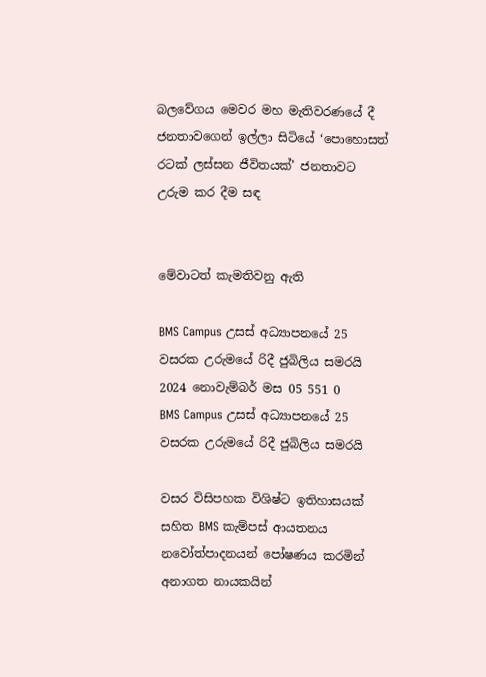බලවේගය මෙවර මහ මැතිවරණයේ දී ජනතාවගෙන් ඉල්ලා සිටියේ ‘පොහොසත් රටක් ලස්සන ජීවිතයක්’ ජනතාවට උරුම කර දීම සඳ


මේවාටත් කැමතිවනු ඇති

BMS Campus උසස් අධ්‍යාපනයේ 25 වසරක උරුමයේ රිදී ජුබිලිය සමරයි 2024 නොවැම්බර් මස 05 551 0
BMS Campus උසස් අධ්‍යාපනයේ 25 වසරක උරුමයේ රිදී ජුබිලිය සමරයි

වසර විසිපහක විශිෂ්ට ඉතිහාසයක් සහිත BMS කැම්පස් ආයතනය නවෝත්පාදනයන් පෝෂණය කරමින් අනාගත නායකයින්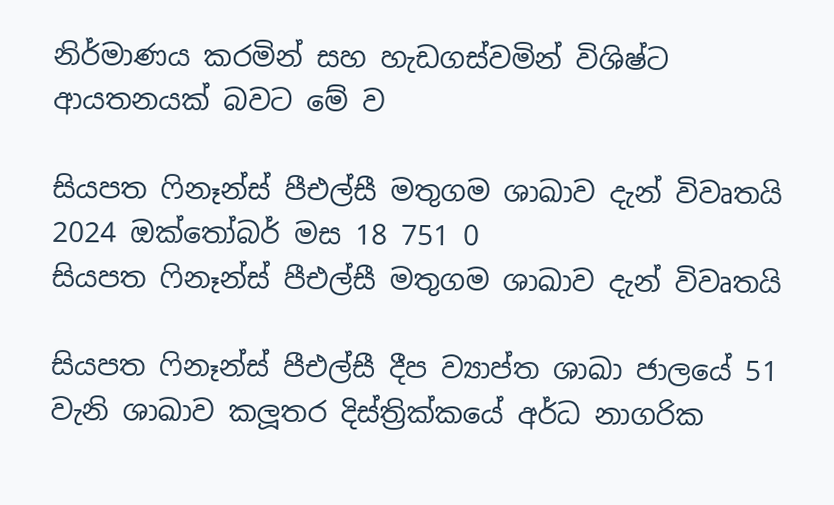නිර්මාණය කරමින් සහ හැඩගස්වමින් විශිෂ්ට ආයතනයක් බවට මේ ව

සියපත ෆිනෑන්ස් පීඑල්සී මතුගම ශාඛාව දැන් විවෘතයි 2024 ඔක්තෝබර් මස 18 751 0
සියපත ෆිනෑන්ස් පීඑල්සී මතුගම ශාඛාව දැන් විවෘතයි

සියපත ෆිනෑන්ස් පීඑල්සී දීප ව්‍යාප්ත ශාඛා ජාලයේ 51 වැනි ශාඛාව කලූතර දිස්ත්‍රික්කයේ අර්ධ නාගරික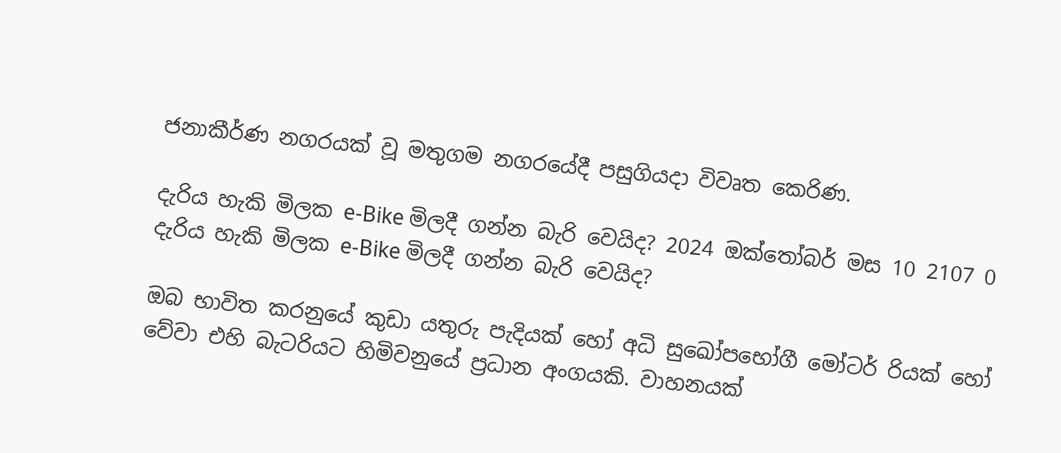ජනාකීර්ණ නගරයක් වූ මතුගම නගරයේදී පසුගියදා විවෘත කෙරිණ.

දැරිය හැකි මිලක e-Bike මිලදී ගන්න බැරි වෙයිද? 2024 ඔක්තෝබර් මස 10 2107 0
දැරිය හැකි මිලක e-Bike මිලදී ගන්න බැරි වෙයිද?

ඔබ භාවිත කරනුයේ කුඩා යතුරු පැදියක් හෝ අධි සුඛෝපභෝගී මෝටර් රියක් හෝ වේවා එහි බැටරියට හිමිවනුයේ ප්‍රධාන අංගයකි. වාහනයක්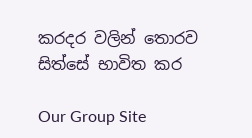කරදර වලින් තොරව සිත්සේ භාවිත කර

Our Group Site